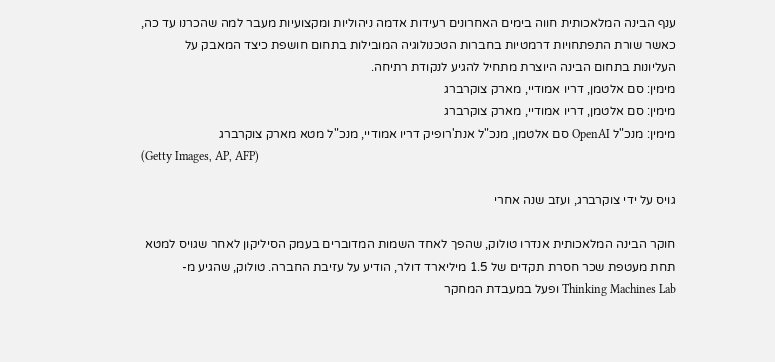ענף הבינה המלאכותית חווה בימים האחרונים רעידות אדמה ניהוליות ומקצועיות מעבר למה שהכרנו עד כה, כאשר שורת התפתחויות דרמטיות בחברות הטכנולוגיה המובילות בתחום חושפת כיצד המאבק על העליונות בתחום הבינה היוצרת מתחיל להגיע לנקודת רתיחה.
מימין: סם אלטמן, דריו אמודיי, מארק צוקרברג
מימין: סם אלטמן, דריו אמודיי, מארק צוקרברג
מימין: מנכ"ל OpenAI סם אלטמן, מנכ"ל אנת'רופיק דריו אמודיי, מנכ"ל מטא מארק צוקרברג
(Getty Images, AP, AFP)

גויס על ידי צוקרברג, ועזב שנה אחרי

חוקר הבינה המלאכותית אנדרו טולוק, שהפך לאחד השמות המדוברים בעמק הסיליקון לאחר שגויס למטא תחת מעטפת שכר חסרת תקדים של 1.5 מיליארד דולר, הודיע על עזיבת החברה. טולוק, שהגיע מ-Thinking Machines Lab ופעל במעבדת המחקר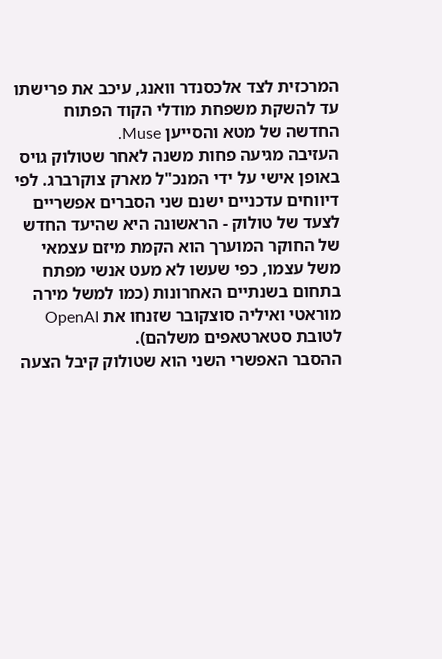המרכזית לצד אלכסנדר וואנג, עיכב את פרישתו עד להשקת משפחת מודלי הקוד הפתוח החדשה של מטא והסייען Muse.
העזיבה מגיעה פחות משנה לאחר שטולוק גויס באופן אישי על ידי המנכ"ל מארק צוקרברג. לפי דיווחים עדכניים ישנם שני הסברים אפשריים לצעד של טולוק - הראשונה היא שהיעד החדש של החוקר המוערך הוא הקמת מיזם עצמאי משל עצמו, כפי שעשו לא מעט אנשי מפתח בתחום בשנתיים האחרונות (כמו למשל מירה מוראטי ואיליה סוצקובר שזנחו את OpenAI לטובת סטארטאפים משלהם).
ההסבר האפשרי השני הוא שטולוק קיבל הצעה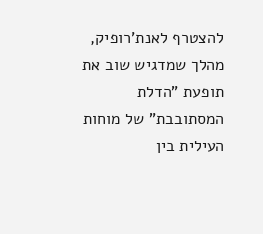להצטרף לאנת'רופיק, מהלך שמדגיש שוב את תופעת "הדלת המסתובבת" של מוחות העילית בין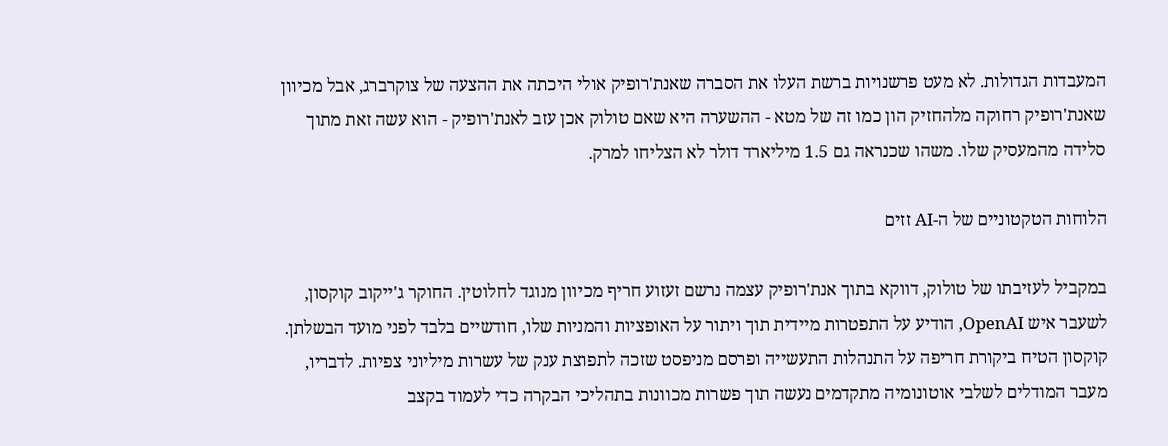המעבדות הגדולות. לא מעט פרשנויות ברשת העלו את הסברה שאנת'רופיק אולי היכתה את ההצעה של צוקרברג, אבל מכיוון שאנת'רופיק רחוקה מלהחזיק הון כמו זה של מטא - ההשערה היא שאם טולוק אכן עזב לאנת'רופיק - הוא עשה זאת מתוך סלידה מהמעסיק שלו. משהו שכנראה גם 1.5 מיליארד דולר לא הצליחו למרק.

הלוחות הטקטוניים של ה-AI זזים

במקביל לעזיבתו של טולוק, דווקא בתוך אנת'רופיק עצמה נרשם זעזוע חריף מכיוון מנוגד לחלוטין. החוקר ג'ייקוב קוקסון, לשעבר איש OpenAI, הודיע על התפטרות מיידית תוך ויתור על האופציות והמניות שלו, חודשיים בלבד לפני מועד הבשלתן.
קוקסון הטיח ביקורת חריפה על התנהלות התעשייה ופרסם מניפסט שזכה לתפוצת ענק של עשרות מיליוני צפיות. לדבריו, מעבר המודלים לשלבי אוטונומיה מתקדמים נעשה תוך פשרות מכוונות בתהליכי הבקרה כדי לעמוד בקצב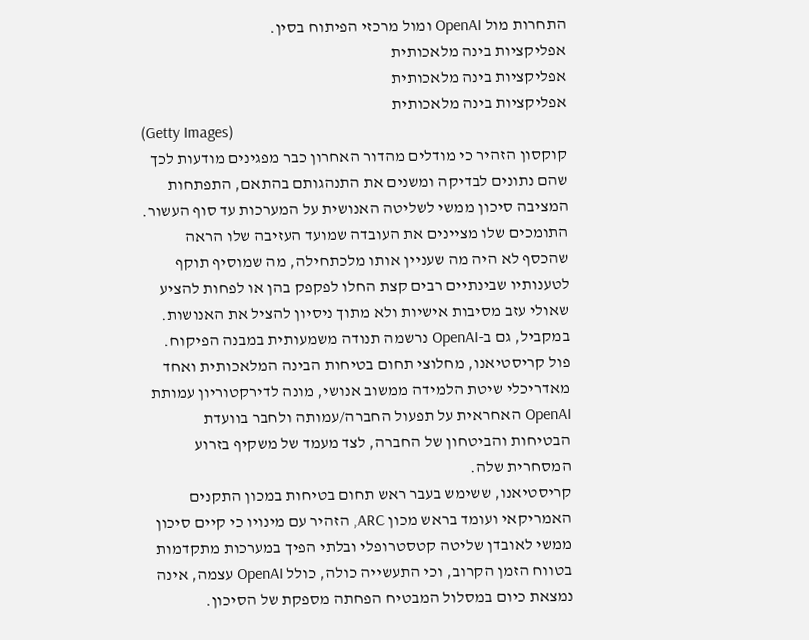התחרות מול OpenAI ומול מרכזי הפיתוח בסין.
אפליקציות בינה מלאכותית
אפליקציות בינה מלאכותית
אפליקציות בינה מלאכותית
(Getty Images)
קוקסון הזהיר כי מודלים מהדור האחרון כבר מפגינים מודעות לכך שהם נתונים לבדיקה ומשנים את התנהגותם בהתאם, התפתחות המציבה סיכון ממשי לשליטה האנושית על המערכות עד סוף העשור.
התומכים שלו מציינים את העובדה שמועד העזיבה שלו הראה שהכסף לא היה מה שעניין אותו מלכתחילה, מה שמוסיף תוקף לטענותיו שבינתיים רבים קצת החלו לפקפק בהן או לפחות להציע שאולי עזב מסיבות אישיות ולא מתוך ניסיון להציל את האנושות.
במקביל, גם ב-OpenAI נרשמה תנודה משמעותית במבנה הפיקוח. פול קריסטיאנו, מחלוצי תחום בטיחות הבינה המלאכותית ואחד מאדריכלי שיטת הלמידה ממשוב אנושי, מונה לדירקטוריון עמותת OpenAI האחראית על תפעול החברה/עמותה ולחבר בוועדת הבטיחות והביטחון של החברה, לצד מעמד של משקיף בזרוע המסחרית שלה.
קריסטיאנו, ששימש בעבר ראש תחום בטיחות במכון התקנים האמריקאי ועומד בראש מכון ARC, הזהיר עם מינויו כי קיים סיכון ממשי לאובדן שליטה קטסטרופלי ובלתי הפיך במערכות מתקדמות בטווח הזמן הקרוב, וכי התעשייה כולה, כולל OpenAI עצמה, אינה נמצאת כיום במסלול המבטיח הפחתה מספקת של הסיכון.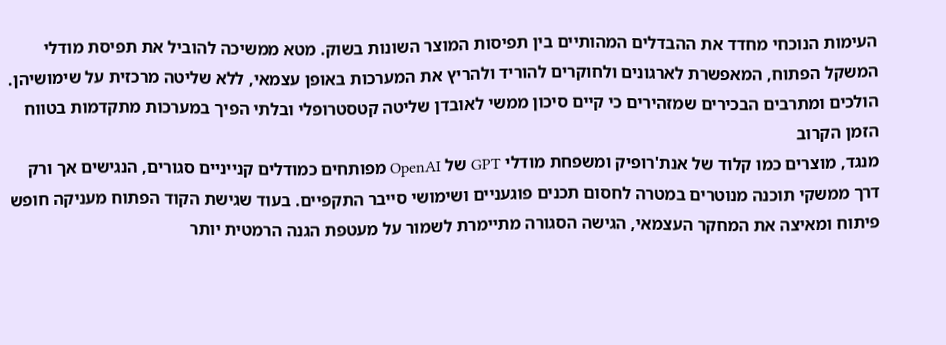העימות הנוכחי מחדד את ההבדלים המהותיים בין תפיסות המוצר השונות בשוק. מטא ממשיכה להוביל את תפיסת מודלי המשקל הפתוח, המאפשרת לארגונים ולחוקרים להוריד ולהריץ את המערכות באופן עצמאי, ללא שליטה מרכזית על שימושיהן.
הולכים ומתרבים הבכירים שמזהירים כי קיים סיכון ממשי לאובדן שליטה קטסטרופלי ובלתי הפיך במערכות מתקדמות בטווח הזמן הקרוב
מנגד, מוצרים כמו קלוד של אנת'רופיק ומשפחת מודלי GPT של OpenAI מפותחים כמודלים קנייניים סגורים, הנגישים אך ורק דרך ממשקי תוכנה מנוטרים במטרה לחסום תכנים פוגעניים ושימושי סייבר התקפיים. בעוד שגישת הקוד הפתוח מעניקה חופש פיתוח ומאיצה את המחקר העצמאי, הגישה הסגורה מתיימרת לשמור על מעטפת הגנה הרמטית יותר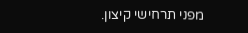מפני תרחישי קיצון.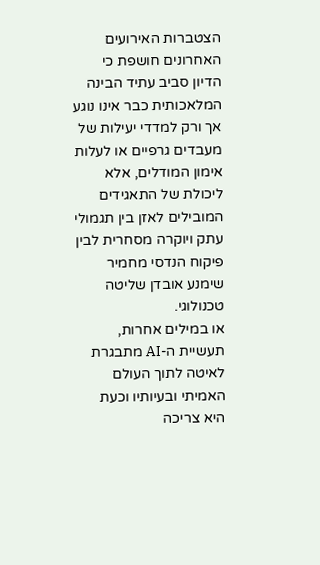הצטברות האירועים האחרונים חושפת כי הדיון סביב עתיד הבינה המלאכותית כבר אינו נוגע אך ורק למדדי יעילות של מעבדים גרפיים או לעלות אימון המודלים, אלא ליכולת של התאגידים המובילים לאזן בין תגמולי עתק ויוקרה מסחרית לבין פיקוח הנדסי מחמיר שימנע אובדן שליטה טכנולוגי.
או במילים אחרות, תעשיית ה-AI מתבגרת לאיטה לתוך העולם האמיתי ובעיותיו וכעת היא צריכה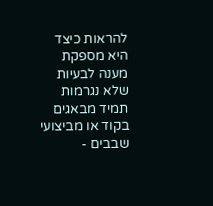להראות כיצד היא מספקת מענה לבעיות שלא נגרמות תמיד מבאגים בקוד או מביצועי שבבים -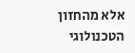אלא מהחזון הטכנולוגי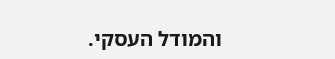והמודל העסקי.